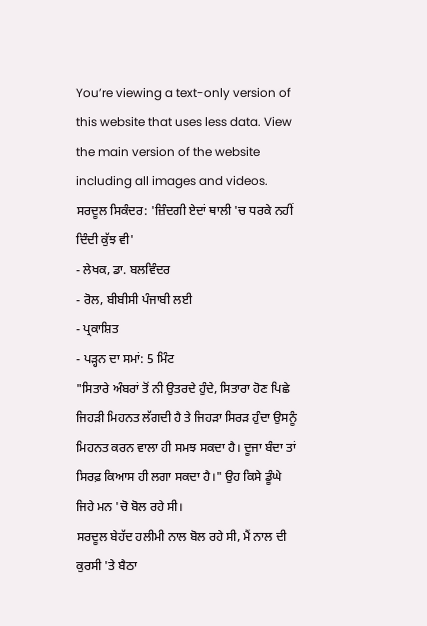You’re viewing a text-only version of this website that uses less data. View the main version of the website including all images and videos.
ਸਰਦੂਲ ਸਿਕੰਦਰ: 'ਜ਼ਿੰਦਗੀ ਏਦਾਂ ਥਾਲੀ 'ਚ ਧਰਕੇ ਨਹੀਂ ਦਿੰਦੀ ਕੁੱਝ ਵੀ'
- ਲੇਖਕ, ਡਾ. ਬਲਵਿੰਦਰ
- ਰੋਲ, ਬੀਬੀਸੀ ਪੰਜਾਬੀ ਲਈ
- ਪ੍ਰਕਾਸ਼ਿਤ
- ਪੜ੍ਹਨ ਦਾ ਸਮਾਂ: 5 ਮਿੰਟ
"ਸਿਤਾਰੇ ਅੰਬਰਾਂ ਤੋਂ ਨੀ ਉਤਰਦੇ ਹੁੰਦੇ, ਸਿਤਾਰਾ ਹੋਣ ਪਿਛੇ ਜਿਹੜੀ ਮਿਹਨਤ ਲੱਗਦੀ ਹੈ ਤੇ ਜਿਹੜਾ ਸਿਰੜ ਹੁੰਦਾ ਉਸਨੂੰ ਮਿਹਨਤ ਕਰਨ ਵਾਲਾ ਹੀ ਸਮਝ ਸਕਦਾ ਹੈ। ਦੂਜਾ ਬੰਦਾ ਤਾਂ ਸਿਰਫ਼ ਕਿਆਸ ਹੀ ਲਗਾ ਸਕਦਾ ਹੈ।" ਉਹ ਕਿਸੇ ਡੂੰਘੇ ਜਿਹੇ ਮਨ 'ਚੋ ਬੋਲ ਰਹੇ ਸੀ।
ਸਰਦੂਲ ਬੇਹੱਦ ਹਲੀਮੀ ਨਾਲ ਬੋਲ ਰਹੇ ਸੀ, ਮੈਂ ਨਾਲ ਦੀ ਕੁਰਸੀ 'ਤੇ ਬੈਠਾ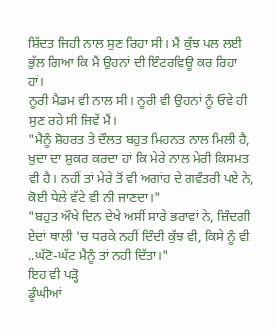ਸ਼ਿੱਦਤ ਜਿਹੀ ਨਾਲ ਸੁਣ ਰਿਹਾ ਸੀ। ਮੈਂ ਕੁੱਝ ਪਲ ਲਈ ਭੁੱਲ ਗਿਆ ਕਿ ਮੈਂ ਉਹਨਾਂ ਦੀ ਇੰਟਰਵਿਊ ਕਰ ਰਿਹਾ ਹਾਂ।
ਨੂਰੀ ਮੈਡਮ ਵੀ ਨਾਲ ਸੀ। ਨੂਰੀ ਵੀ ਉਹਨਾਂ ਨੂੰ ਓਵੇ ਹੀ ਸੁਣ ਰਹੇ ਸੀ ਜਿਵੇਂ ਮੈਂ।
"ਮੈਨੂੰ ਸ਼ੋਹਰਤ ਤੇ ਦੌਲਤ ਬਹੁਤ ਮਿਹਨਤ ਨਾਲ ਮਿਲੀ ਹੈ, ਖ਼ੁਦਾ ਦਾ ਸ਼ੁਕਰ ਕਰਦਾ ਹਾਂ ਕਿ ਮੇਰੇ ਨਾਲ ਮੇਰੀ ਕਿਸਮਤ ਵੀ ਹੈ। ਨਹੀਂ ਤਾਂ ਮੇਰੇ ਤੋਂ ਵੀ ਅਗਾਂਹ ਦੇ ਗਵੰਤਰੀ ਪਏ ਨੇ, ਕੋਈ ਧੇਲੇ ਵੱਟੇ ਵੀ ਨੀ ਜਾਣਦਾ।"
"ਬਹੁਤ ਔਖੇ ਦਿਨ ਦੇਖੇ ਅਸੀਂ ਸਾਰੇ ਭਰਾਵਾਂ ਨੇ, ਜ਼ਿੰਦਗੀ ਏਦਾਂ ਥਾਲੀ 'ਚ ਧਰਕੇ ਨਹੀਂ ਦਿੰਦੀ ਕੁੱਝ ਵੀ, ਕਿਸੇ ਨੂੰ ਵੀ ..ਘੱਟੋ-ਘੱਟ ਮੈਨੂੰ ਤਾਂ ਨਹੀ ਦਿੱਤਾ।"
ਇਹ ਵੀ ਪੜ੍ਹੋ
ਡੂੰਘੀਆਂ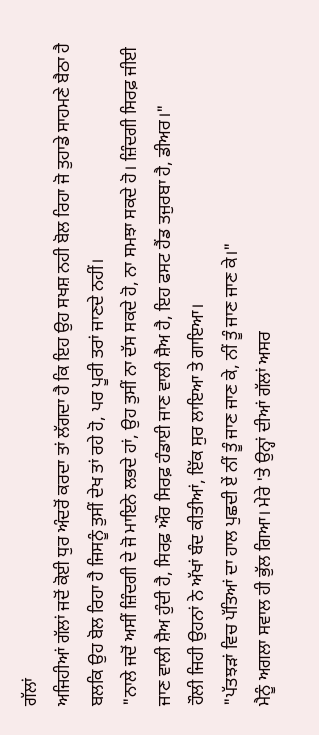ਗੱਲਾਂ
ਅਜਿਹੀਆਂ ਗੱਲਾਂ ਜਦੋਂ ਕੋਈ ਧੁਰ ਅੰਦਰੋਂ ਕਰਦਾ ਤਾਂ ਲੱਗਦਾ ਹੈ ਕਿ ਇਹ ਉਹ ਸਖਸ਼ ਨਹੀ ਬੋਲ ਰਿਹਾ ਜੋ ਤੁਹਾਡੇ ਸਾਹਮਣੇ ਬੈਠਾ ਹੈ ਬਲਕਿ ਉਹ ਬੋਲ ਰਿਹਾ ਹੈ ਜਿਸਨੂੰ ਤੁਸੀਂ ਦੇਖ ਤਾਂ ਰਹੇ ਹੋ, ਪਰ ਪੂਰੀ ਤਰਾਂ ਜਾਣਦੇ ਨਹੀਂ।
"ਨਾਲੇ ਜਦੋਂ ਅਸੀਂ ਜ਼ਿੰਦਗੀ ਦੇ ਜੋ ਮਾਇਨੇ ਲਭਦੇ ਹਾਂ, ਉਹ ਤੁਸੀਂ ਨਾ ਦੱਸ ਸਕਦੇ ਹੋ, ਨਾ ਸਮਝਾ ਸਕਦੇ ਹੋ। ਜ਼ਿੰਦਗੀ ਸਿਰਫ਼ ਜੀਈ ਜਾਣ ਵਾਲੀ ਸ਼ੈਅ ਹੁੰਦੀ ਹੈ, ਸਿਰਫ਼ ਔਰ ਸਿਰਫ਼ ਹੰਡਾਈ ਜਾਣ ਵਾਲੀ ਸ਼ੈਅ ਹੈ, ਇਹ ਫਸਟ ਹੈਂਡ ਤਜੁਰਬਾ ਹੈ, ਡੀਅਰ।"
ਹੌਲੀ ਜਿਹੀ ਉਹਨਾਂ ਨੇ ਅੱਖਾਂ ਬੰਦ ਕੀਤੀਆਂ, ਇੱਕ ਸੁਰ ਲਾਇਆ ਤੇ ਗਾਇਆ।
"ਪੱਤਝੜਾਂ ਵਿਚ ਪੱਤਿਆਂ ਦਾ ਹਾਲ ਪੁਛਦੀ ਏਂ ਨੀਂ ਤੂੰ ਜਾਣ ਜਾਣ ਕੇ, ਨੀਂ ਤੂੰ ਜਾਣ ਜਾਣ ਕੇ।"
ਮੈਨੂੰ ਅਗਲਾ ਸਵਾਲ ਹੀ ਭੁੱਲ ਗਿਆ। ਮੇਰੇ 'ਤੇ ਉਨ੍ਹਾਂ ਦੀਆਂ ਗੱਲਾਂ ਅਸਰ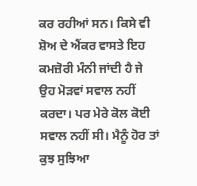ਕਰ ਰਹੀਆਂ ਸਨ। ਕਿਸੇ ਵੀ ਸ਼ੋਅ ਦੇ ਐਂਕਰ ਵਾਸਤੇ ਇਹ ਕਮਜ਼ੋਰੀ ਮੰਨੀ ਜਾਂਦੀ ਹੈ ਜੇ ਉਹ ਮੋੜਵਾਂ ਸਵਾਲ ਨਹੀਂ ਕਰਦਾ। ਪਰ ਮੇਰੇ ਕੋਲ ਕੋਈ ਸਵਾਲ ਨਹੀਂ ਸੀ। ਮੈਨੂੰ ਹੋਰ ਤਾਂ ਕੁਝ ਸੁਝਿਆ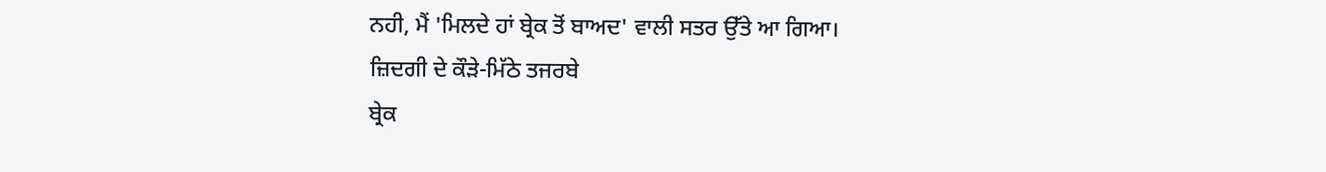ਨਹੀ, ਮੈਂ 'ਮਿਲਦੇ ਹਾਂ ਬ੍ਰੇਕ ਤੋਂ ਬਾਅਦ' ਵਾਲੀ ਸਤਰ ਉੱਤੇ ਆ ਗਿਆ।
ਜ਼ਿਦਗੀ ਦੇ ਕੌੜੇ-ਮਿੱਠੇ ਤਜਰਬੇ
ਬ੍ਰੇਕ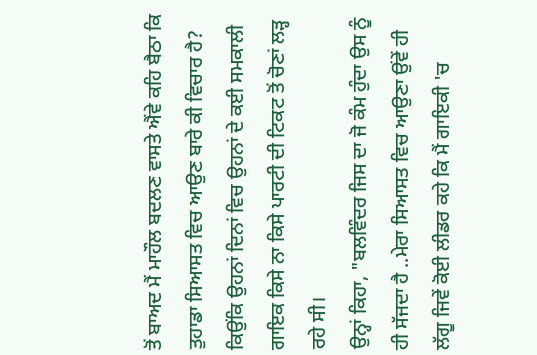ਤੋਂ ਬਾਅਦ ਮੈਂ ਮਾਹੌਲ ਬਦਲਣ ਵਾਸਤੇ ਐਂਵੇ ਕਹਿ ਬੈਠਾ ਕਿ ਤੁਹਾਡਾ ਸਿਆਸਤ ਵਿਚ ਆਉਣ ਬਾਰੇ ਕੀ ਵਿਚਾਰ ਹੈ? ਕਿਉਂਕਿ ਉਹਨਾਂ ਦਿਨਾਂ ਵਿਚ ਉਹਨਾਂ ਦੇ ਕਈ ਸਮਕਾਲੀ ਗਾਇਕ ਕਿਸੇ ਨਾ ਕਿਸੇ ਪਾਰਟੀ ਦੀ ਟਿਕਟ ਤੋਂ ਚੋਣਾਂ ਲੜ੍ਹ ਰਹੇ ਸੀ।
ਉਨ੍ਹਾਂ ਕਿਹਾ, "ਬਲਵਿੰਦਰ ਜਿਸ ਦਾ ਜੋ ਕੰਮ ਹੁੰਦਾ ਉਸ ਨੂੰ ਹੀ ਸੱਜਦਾ ਹੈ ..ਮੇਰਾ ਸਿਆਸਤ ਵਿਚ ਆਉਣਾ ਉਂਵੇਂ ਹੀ ਲੱਗੂ ਜਿਵੇਂ ਕੋਈ ਲੀਡਰ ਕਹੇ ਕਿ ਮੈਂ ਗਾਇਕੀ 'ਚ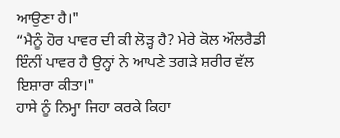ਆਉਣਾ ਹੈ।"
“ਮੈਨੂੰ ਹੋਰ ਪਾਵਰ ਦੀ ਕੀ ਲੋੜ੍ਹ ਹੈ? ਮੇਰੇ ਕੋਲ ਔਲਰੈਡੀ ਇੰਨੀਂ ਪਾਵਰ ਹੈ ਉਨ੍ਹਾਂ ਨੇ ਆਪਣੇ ਤਗੜੇ ਸ਼ਰੀਰ ਵੱਲ ਇਸ਼ਾਰਾ ਕੀਤਾ।"
ਹਾਸੇ ਨੂੰ ਨਿਮ੍ਹਾ ਜਿਹਾ ਕਰਕੇ ਕਿਹਾ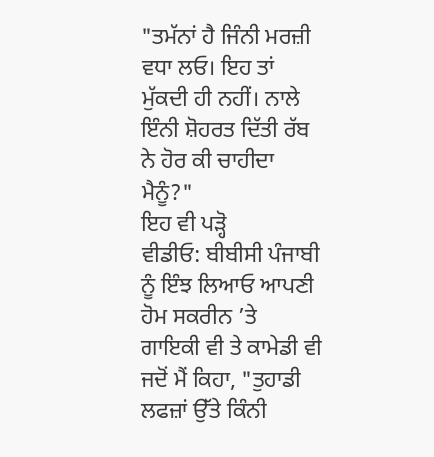"ਤਮੱਨਾਂ ਹੈ ਜਿੰਨੀ ਮਰਜ਼ੀ ਵਧਾ ਲਓ। ਇਹ ਤਾਂ ਮੁੱਕਦੀ ਹੀ ਨਹੀਂ। ਨਾਲੇ ਇੰਨੀ ਸ਼ੋਹਰਤ ਦਿੱਤੀ ਰੱਬ ਨੇ ਹੋਰ ਕੀ ਚਾਹੀਦਾ ਮੈਨੂੰ?"
ਇਹ ਵੀ ਪੜ੍ਹੋ
ਵੀਡੀਓ: ਬੀਬੀਸੀ ਪੰਜਾਬੀ ਨੂੰ ਇੰਝ ਲਿਆਓ ਆਪਣੀ ਹੋਮ ਸਕਰੀਨ ’ਤੇ
ਗਾਇਕੀ ਵੀ ਤੇ ਕਾਮੇਡੀ ਵੀ
ਜਦੋਂ ਮੈਂ ਕਿਹਾ, "ਤੁਹਾਡੀ ਲਫਜ਼ਾਂ ਉੱਤੇ ਕਿੰਨੀ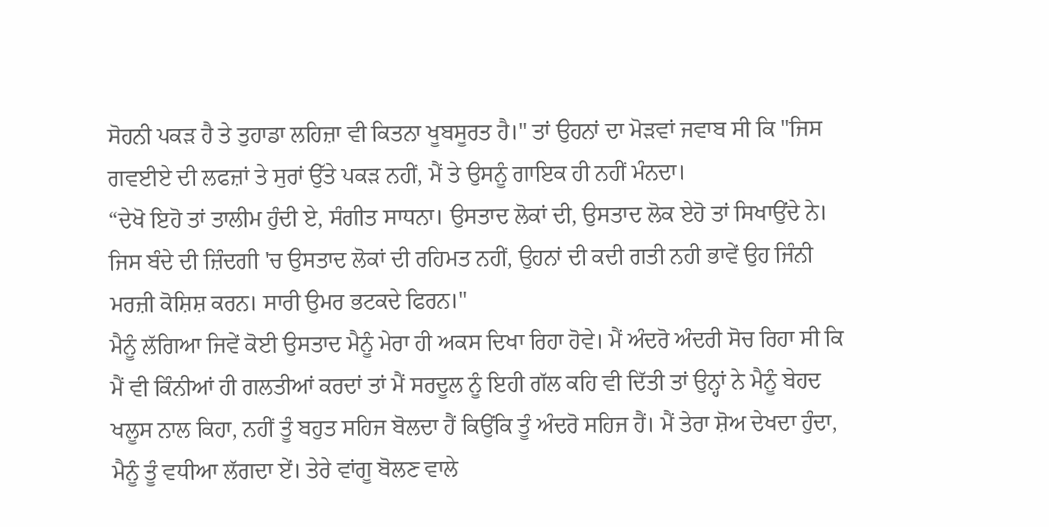ਸੋਹਨੀ ਪਕੜ ਹੈ ਤੇ ਤੁਹਾਡਾ ਲਹਿਜ਼ਾ ਵੀ ਕਿਤਨਾ ਖੂਬਸੂਰਤ ਹੈ।" ਤਾਂ ਉਹਨਾਂ ਦਾ ਮੋੜਵਾਂ ਜਵਾਬ ਸੀ ਕਿ "ਜਿਸ ਗਵਈਏ ਦੀ ਲਫਜ਼ਾਂ ਤੇ ਸੁਰਾਂ ਉੱਤੇ ਪਕੜ ਨਹੀਂ, ਮੈਂ ਤੇ ਉਸਨੂੰ ਗਾਇਕ ਹੀ ਨਹੀਂ ਮੰਨਦਾ।
“ਦੇਖੋ ਇਹੋ ਤਾਂ ਤਾਲੀਮ ਹੁੰਦੀ ਏ, ਸੰਗੀਤ ਸਾਧਨਾ। ਉਸਤਾਦ ਲੋਕਾਂ ਦੀ, ਉਸਤਾਦ ਲੋਕ ਏਹੋ ਤਾਂ ਸਿਖਾਉਂਦੇ ਨੇ। ਜਿਸ ਬੰਦੇ ਦੀ ਜ਼ਿੰਦਗੀ 'ਚ ਉਸਤਾਦ ਲੋਕਾਂ ਦੀ ਰਹਿਮਤ ਨਹੀਂ, ਉਹਨਾਂ ਦੀ ਕਦੀ ਗਤੀ ਨਹੀ ਭਾਵੇਂ ਉਹ ਜਿੰਨੀ ਮਰਜ਼ੀ ਕੋਸ਼ਿਸ਼ ਕਰਨ। ਸਾਰੀ ਉਮਰ ਭਟਕਦੇ ਫਿਰਨ।"
ਮੈਨੂੰ ਲੱਗਿਆ ਜਿਵੇਂ ਕੋਈ ਉਸਤਾਦ ਮੈਨੂੰ ਮੇਰਾ ਹੀ ਅਕਸ ਦਿਖਾ ਰਿਹਾ ਹੋਵੇ। ਮੈਂ ਅੰਦਰੋ ਅੰਦਰੀ ਸੋਚ ਰਿਹਾ ਸੀ ਕਿ ਮੈਂ ਵੀ ਕਿੰਨੀਆਂ ਹੀ ਗਲਤੀਆਂ ਕਰਦਾਂ ਤਾਂ ਮੈਂ ਸਰਦੂਲ ਨੂੰ ਇਹੀ ਗੱਲ ਕਹਿ ਵੀ ਦਿੱਤੀ ਤਾਂ ਉਨ੍ਹਾਂ ਨੇ ਮੈਨੂੰ ਬੇਹਦ ਖਲੂਸ ਨਾਲ ਕਿਹਾ, ਨਹੀਂ ਤੂੰ ਬਹੁਤ ਸਹਿਜ ਬੋਲਦਾ ਹੈਂ ਕਿਉਂਕਿ ਤੂੰ ਅੰਦਰੋ ਸਹਿਜ ਹੈਂ। ਮੈਂ ਤੇਰਾ ਸ਼ੋਅ ਦੇਖਦਾ ਹੁੰਦਾ, ਮੈਨੂੰ ਤੂੰ ਵਧੀਆ ਲੱਗਦਾ ਏਂ। ਤੇਰੇ ਵਾਂਗੂ ਬੋਲਣ ਵਾਲੇ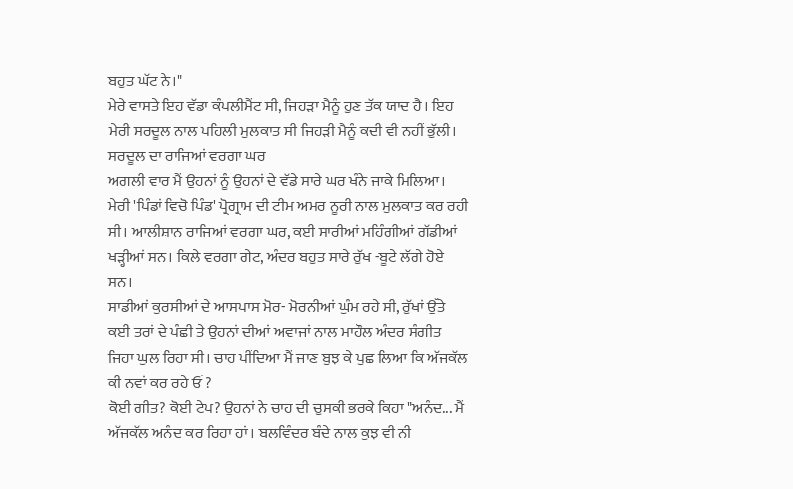ਬਹੁਤ ਘੱਟ ਨੇ।"
ਮੇਰੇ ਵਾਸਤੇ ਇਹ ਵੱਡਾ ਕੰਪਲੀਮੈਂਟ ਸੀ, ਜਿਹੜਾ ਮੈਨੂੰ ਹੁਣ ਤੱਕ ਯਾਦ ਹੈ। ਇਹ ਮੇਰੀ ਸਰਦੂਲ ਨਾਲ ਪਹਿਲੀ ਮੁਲਕਾਤ ਸੀ ਜਿਹੜੀ ਮੈਨੂੰ ਕਦੀ ਵੀ ਨਹੀਂ ਭੁੱਲੀ।
ਸਰਦੂਲ ਦਾ ਰਾਜਿਆਂ ਵਰਗਾ ਘਰ
ਅਗਲੀ ਵਾਰ ਮੈਂ ਉਹਨਾਂ ਨੂੰ ਉਹਨਾਂ ਦੇ ਵੱਡੇ ਸਾਰੇ ਘਰ ਖੰਨੇ ਜਾਕੇ ਮਿਲਿਆ। ਮੇਰੀ 'ਪਿੰਡਾਂ ਵਿਚੋ ਪਿੰਡ' ਪ੍ਰੋਗ੍ਰਾਮ ਦੀ ਟੀਮ ਅਮਰ ਨੂਰੀ ਨਾਲ ਮੁਲਕਾਤ ਕਰ ਰਹੀ ਸੀ। ਆਲੀਸ਼ਾਨ ਰਾਜਿਆਂ ਵਰਗਾ ਘਰ, ਕਈ ਸਾਰੀਆਂ ਮਹਿੰਗੀਆਂ ਗੱਡੀਆਂ ਖੜ੍ਹੀਆਂ ਸਨ। ਕਿਲੇ ਵਰਗਾ ਗੇਟ, ਅੰਦਰ ਬਹੁਤ ਸਾਰੇ ਰੁੱਖ -ਬੂਟੇ ਲੱਗੇ ਹੋਏ ਸਨ।
ਸਾਡੀਆਂ ਕੁਰਸੀਆਂ ਦੇ ਆਸਪਾਸ ਮੋਰ- ਮੋਰਨੀਆਂ ਘੁੰਮ ਰਹੇ ਸੀ, ਰੁੱਖਾਂ ਉੱਤੇ ਕਈ ਤਰਾਂ ਦੇ ਪੰਛੀ ਤੇ ਉਹਨਾਂ ਦੀਆਂ ਅਵਾਜਾਂ ਨਾਲ ਮਾਹੌਲ ਅੰਦਰ ਸੰਗੀਤ ਜਿਹਾ ਘੁਲ ਰਿਹਾ ਸੀ। ਚਾਹ ਪੀਂਦਿਆ ਮੈਂ ਜਾਣ ਬੁਝ ਕੇ ਪੁਛ ਲਿਆ ਕਿ ਅੱਜਕੱਲ ਕੀ ਨਵਾਂ ਕਰ ਰਹੇ ਓਂ ?
ਕੋਈ ਗੀਤ? ਕੋਈ ਟੇਪ? ਉਹਨਾਂ ਨੇ ਚਾਹ ਦੀ ਚੁਸਕੀ ਭਰਕੇ ਕਿਹਾ "ਅਨੰਦ... ਮੈਂ ਅੱਜਕੱਲ ਅਨੰਦ ਕਰ ਰਿਹਾ ਹਾਂ। ਬਲਵਿੰਦਰ ਬੰਦੇ ਨਾਲ ਕੁਝ ਵੀ ਨੀ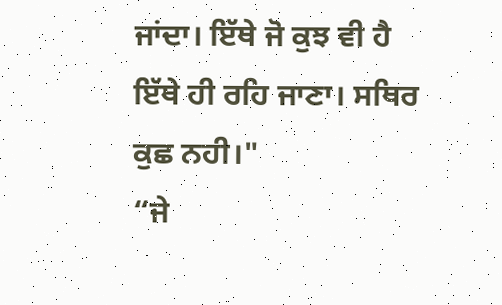ਜਾਂਦਾ। ਇੱਥੇ ਜੋ ਕੁਝ ਵੀ ਹੈ ਇੱਥੇ ਹੀ ਰਹਿ ਜਾਣਾ। ਸਥਿਰ ਕੁਛ ਨਹੀ।"
“ਜੇ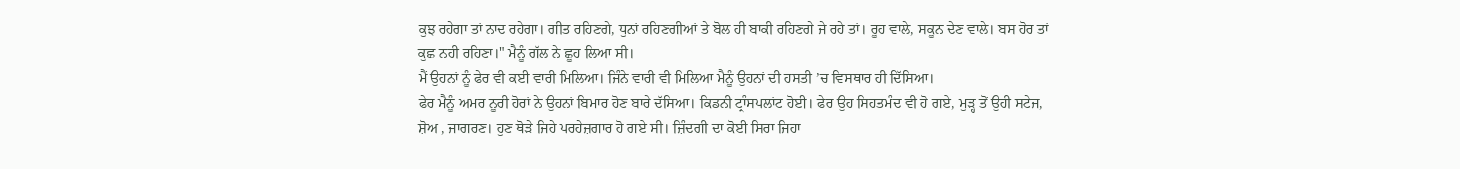ਕੁਝ ਰਹੇਗਾ ਤਾਂ ਨਾਦ ਰਹੇਗਾ। ਗੀਤ ਰਹਿਣਗੇ, ਧੁਨਾਂ ਰਹਿਣਗੀਆਂ ਤੇ ਬੋਲ ਹੀ ਬਾਕੀ ਰਹਿਣਗੇ ਜੇ ਰਹੇ ਤਾਂ। ਰੂਹ ਵਾਲੇ, ਸਕੂਨ ਦੇਣ ਵਾਲੇ। ਬਸ ਹੋਰ ਤਾਂ ਕੁਛ ਨਹੀ ਰਹਿਣਾ।" ਮੈਨੂੰ ਗੱਲ ਨੇ ਛੂਹ ਲਿਆ ਸੀ।
ਮੈਂ ਉਹਨਾਂ ਨੂੰ ਫੇਰ ਵੀ ਕਈ ਵਾਰੀ ਮਿਲਿਆ। ਜਿੰਨੇ ਵਾਰੀ ਵੀ ਮਿਲਿਆ ਮੈਨੂੰ ਉਹਨਾਂ ਦੀ ਹਸਤੀ ’ਚ ਵਿਸਥਾਰ ਹੀ ਦਿੱਸਿਆ।
ਫੇਰ ਮੈਨੂੰ ਅਮਰ ਨੂਰੀ ਹੋਰਾਂ ਨੇ ਉਹਨਾਂ ਬਿਮਾਰ ਹੋਣ ਬਾਰੇ ਦੱਸਿਆ। ਕਿਡਨੀ ਟ੍ਰਾੰਸਪਲਾਂਟ ਹੋਈ। ਫੇਰ ਉਹ ਸਿਹਤਮੰਦ ਵੀ ਹੋ ਗਏ, ਮੁੜ੍ਹ ਤੋਂ ਉਹੀ ਸਟੇਜ, ਸ਼ੋਅ , ਜਾਗਰਣ। ਹੁਣ ਥੋੜੇ ਜਿਹੇ ਪਰਹੇਜ਼ਗਾਰ ਹੋ ਗਏ ਸੀ। ਜ਼ਿੰਦਗੀ ਦਾ ਕੋਈ ਸਿਰਾ ਜਿਹਾ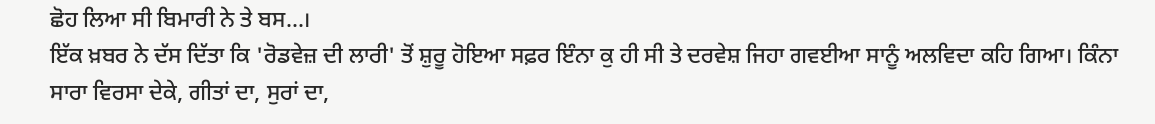ਛੋਹ ਲਿਆ ਸੀ ਬਿਮਾਰੀ ਨੇ ਤੇ ਬਸ...।
ਇੱਕ ਖ਼ਬਰ ਨੇ ਦੱਸ ਦਿੱਤਾ ਕਿ 'ਰੋਡਵੇਜ਼ ਦੀ ਲਾਰੀ' ਤੋਂ ਸ਼ੁਰੂ ਹੋਇਆ ਸਫ਼ਰ ਇੰਨਾ ਕੁ ਹੀ ਸੀ ਤੇ ਦਰਵੇਸ਼ ਜਿਹਾ ਗਵਈਆ ਸਾਨੂੰ ਅਲਵਿਦਾ ਕਹਿ ਗਿਆ। ਕਿੰਨਾ ਸਾਰਾ ਵਿਰਸਾ ਦੇਕੇ, ਗੀਤਾਂ ਦਾ, ਸੁਰਾਂ ਦਾ,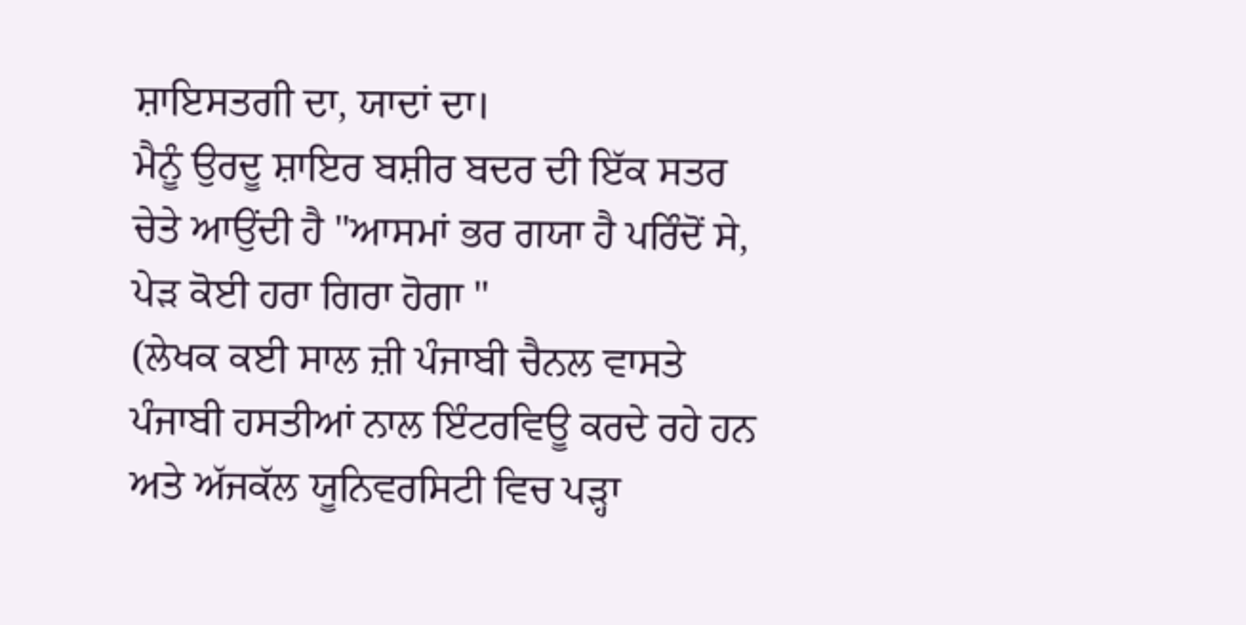ਸ਼ਾਇਸਤਗੀ ਦਾ, ਯਾਦਾਂ ਦਾ।
ਮੈਨੂੰ ਉਰਦੂ ਸ਼ਾਇਰ ਬਸ਼ੀਰ ਬਦਰ ਦੀ ਇੱਕ ਸਤਰ ਚੇਤੇ ਆਉਂਦੀ ਹੈ "ਆਸਮਾਂ ਭਰ ਗਯਾ ਹੈ ਪਰਿੰਦੋਂ ਸੇ, ਪੇੜ ਕੋਈ ਹਰਾ ਗਿਰਾ ਹੋਗਾ "
(ਲੇਖਕ ਕਈ ਸਾਲ ਜ਼ੀ ਪੰਜਾਬੀ ਚੈਨਲ ਵਾਸਤੇ ਪੰਜਾਬੀ ਹਸਤੀਆਂ ਨਾਲ ਇੰਟਰਵਿਊ ਕਰਦੇ ਰਹੇ ਹਨ ਅਤੇ ਅੱਜਕੱਲ ਯੂਨਿਵਰਸਿਟੀ ਵਿਚ ਪੜ੍ਹਾ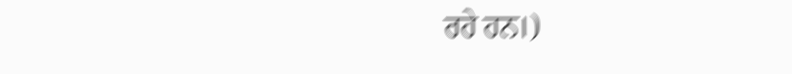ਰਹੇ ਹਨ।)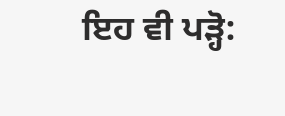ਇਹ ਵੀ ਪੜ੍ਹੋ: